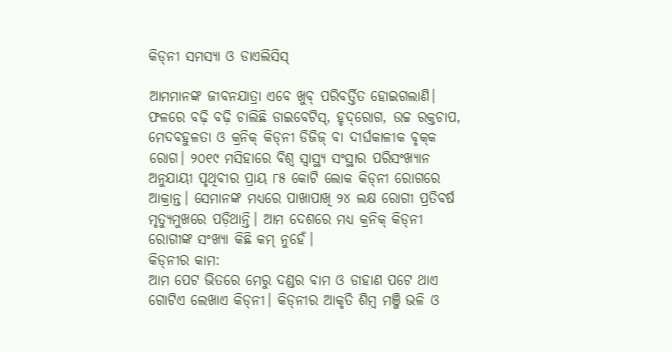କିଡ୍‌ନୀ ସମସ୍ୟା ଓ ଡାଏଲିସିସ୍‌

ଆମମାନଙ୍କ ଜୀବନଯାତ୍ରା ଏବେ ଖୁବ୍‌ ପରିବର୍ତ୍ତିତ ହୋଇଗଲାଣି। ଫଳରେ ବଢ଼ି ବଢ଼ି ଚାଲିଛି ଡାଇବେଟିସ୍‌, ହୃଦ୍‌ରୋଗ, ଉଚ୍ଚ ରକ୍ତଚାପ, ମେଦବହୁଳତା ଓ କ୍ରନିକ୍‌ କିଡ୍‌ନୀ ଡିଜିଜ୍‌ ବା ଦୀର୍ଘକାଳୀକ ବୃକ୍‌କ ରୋଗ। ୨୦୧୯ ମସିହାରେ ବିଶ୍ୱ ସ୍ବାସ୍ଥ୍ୟ ସଂସ୍ଥାର ପରିସଂଖ୍ୟାନ ଅନୁଯାୟୀ ପୃଥିବୀର ପ୍ରାୟ ୮୫ କୋଟି ଲୋକ କିଡ୍‌ନୀ ରୋଗରେ ଆକ୍ରାନ୍ତ। ସେମାନଙ୍କ ମଧ୍ୟରେ ପାଖାପାଖି ୨୪ ଲକ୍ଷ ରୋଗୀ ପ୍ରତିବର୍ଷ ମୃତ୍ୟୁମୁଖରେ ପଡ଼ିଥାନ୍ତି। ଆମ ଦେଶରେ ମଧ୍ୟ କ୍ରନିକ୍‌ କିଡ୍‌ନୀ ରୋଗୀଙ୍କ ସଂଖ୍ୟା କିଛି କମ୍‌ ନୁହେଁ।
କିଡ୍‌ନୀର କାମ:
ଆମ ପେଟ ଭିତରେ ମେରୁ ଦଣ୍ଡର ବାମ ଓ ଡାହାଣ ପଟେ ଥାଏ ଗୋଟିଏ ଲେଖାଏ କିଡ୍‌ନୀ। କିଡ୍‌ନୀର ଆକୃତି ଶିମ୍ବ ମଞ୍ଜି ଭଳି ଓ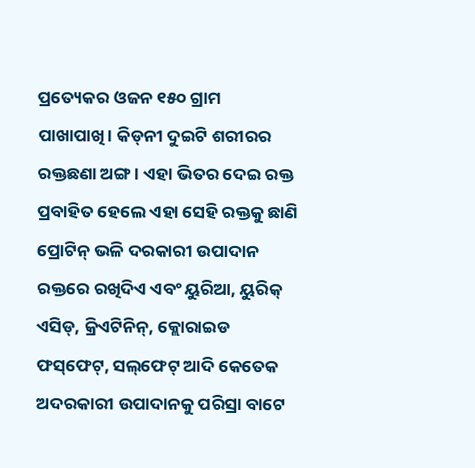ପ୍ରତ୍ୟେକର ଓଜନ ୧୫୦ ଗ୍ରାମ ପାଖାପାଖି। କିଡ୍‌ନୀ ଦୁଇଟି ଶରୀରର ରକ୍ତଛଣା ଅଙ୍ଗ। ଏହା ଭିତର ଦେଇ ରକ୍ତ ପ୍ରବାହିତ ହେଲେ ଏହା ସେହି ରକ୍ତକୁ ଛାଣି ପ୍ରୋଟିନ୍‌ ଭଳି ଦରକାରୀ ଉପାଦାନ ରକ୍ତରେ ରଖିଦିଏ ଏବଂ ୟୁରିଆ, ୟୁରିକ୍‌ ଏସିଡ୍‌, କ୍ରିଏଟିନିନ୍‌, କ୍ଲୋରାଇଡ ଫସ୍‌ଫେଟ୍‌, ସଲ୍‌ଫେଟ୍‌ ଆଦି କେତେକ ଅଦରକାରୀ ଉପାଦାନକୁ ପରିସ୍ରା ବାଟେ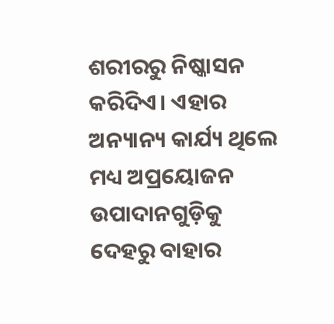ଶରୀରରୁ ନିଷ୍କାସନ କରିଦିଏ। ଏହାର ଅନ୍ୟାନ୍ୟ କାର୍ଯ୍ୟ ଥିଲେ ମଧ୍ୟ ଅପ୍ରୟୋଜନ ଉପାଦାନଗୁଡ଼ିକୁ ଦେହରୁ ବାହାର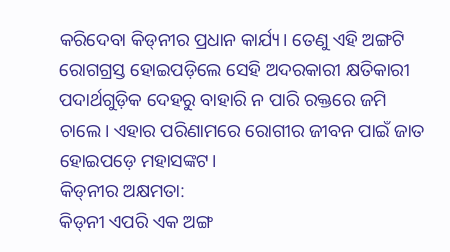କରିଦେବା କିଡ୍‌ନୀର ପ୍ରଧାନ କାର୍ଯ୍ୟ। ତେଣୁ ଏହି ଅଙ୍ଗଟି ରୋଗଗ୍ରସ୍ତ ହୋଇପଡ଼ିଲେ ସେହି ଅଦରକାରୀ କ୍ଷତିକାରୀ ପଦାର୍ଥଗୁଡ଼ିକ ଦେହରୁ ବାହାରି ନ ପାରି ରକ୍ତରେ ଜମି ଚାଲେ। ଏହାର ପରିଣାମରେ ରୋଗୀର ଜୀବନ ପାଇଁ ଜାତ ହୋଇପଡ଼େ ମହାସଙ୍କଟ।
କିଡ୍‌ନୀର ଅକ୍ଷମତା:
କିଡ୍‌ନୀ ଏପରି ଏକ ଅଙ୍ଗ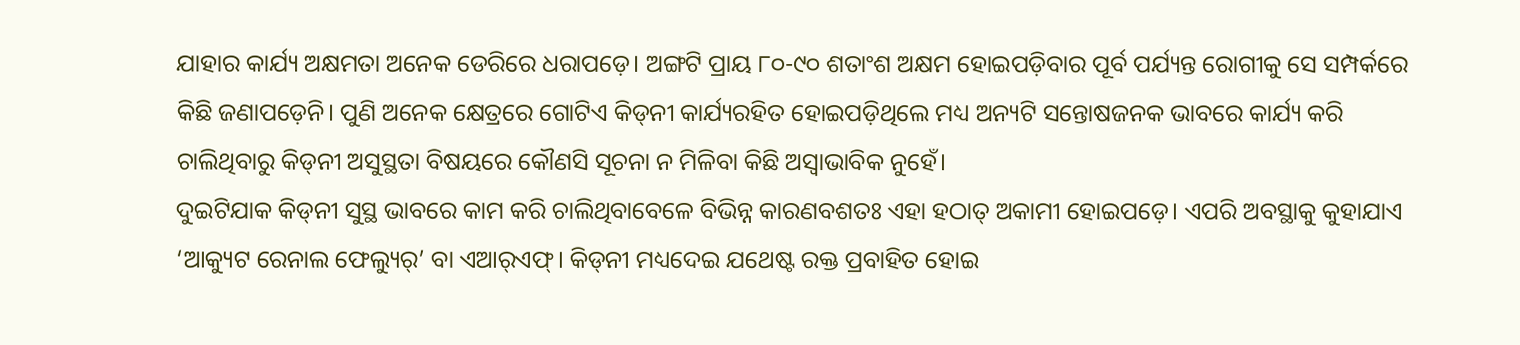ଯାହାର କାର୍ଯ୍ୟ ଅକ୍ଷମତା ଅନେକ ଡେରିରେ ଧରାପଡ଼େ। ଅଙ୍ଗଟି ପ୍ରାୟ ୮୦-୯୦ ଶତାଂଶ ଅକ୍ଷମ ହୋଇପଡ଼ିବାର ପୂର୍ବ ପର୍ଯ୍ୟନ୍ତ ରୋଗୀକୁ ସେ ସମ୍ପର୍କରେ କିଛି ଜଣାପଡ଼େନି। ପୁଣି ଅନେକ କ୍ଷେତ୍ରରେ ଗୋଟିଏ କିଡ୍‌ନୀ କାର୍ଯ୍ୟରହିତ ହୋଇପଡ଼ିଥିଲେ ମଧ୍ୟ ଅନ୍ୟଟି ସନ୍ତୋଷଜନକ ଭାବରେ କାର୍ଯ୍ୟ କରି ଚାଲିଥିବାରୁ କିଡ୍‌ନୀ ଅସୁସ୍ଥତା ବିଷୟରେ କୌଣସି ସୂଚନା ନ ମିଳିବା କିଛି ଅସ୍ବାଭାବିକ ନୁହେଁ।
ଦୁଇଟିଯାକ କିଡ୍‌ନୀ ସୁସ୍ଥ ଭାବରେ କାମ କରି ଚାଲିଥିବାବେଳେ ବିଭିନ୍ନ କାରଣବଶତଃ ଏହା ହଠାତ୍‌ ଅକାମୀ ହୋଇପଡ଼େ। ଏପରି ଅବସ୍ଥାକୁ କୁହାଯାଏ ‘ଆକ୍ୟୁଟ ରେନାଲ ଫେଲ୍ୟୁର୍‌’ ବା ଏଆର୍‌ଏଫ୍‌। କିଡ୍‌ନୀ ମଧ୍ୟଦେଇ ଯଥେଷ୍ଟ ରକ୍ତ ପ୍ରବାହିତ ହୋଇ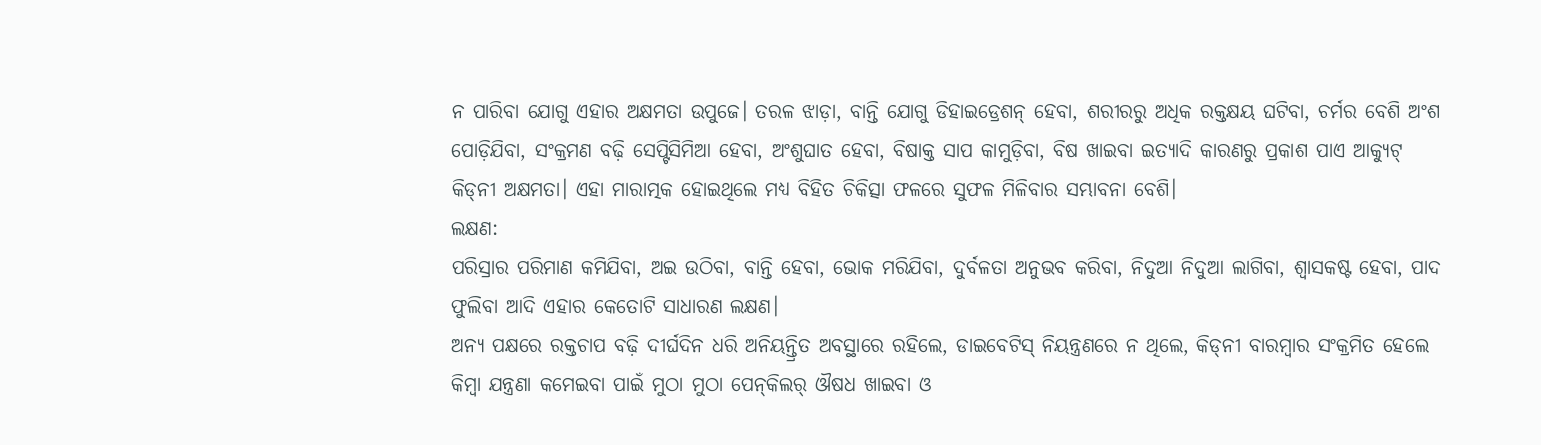ନ ପାରିବା ଯୋଗୁ ଏହାର ଅକ୍ଷମତା ଉପୁଜେ। ତରଳ ଝାଡ଼ା, ବାନ୍ତି ଯୋଗୁ ଡିହାଇଡ୍ରେଶନ୍‌ ହେବା, ଶରୀରରୁ ଅଧିକ ରକ୍ତକ୍ଷୟ ଘଟିବା, ଚର୍ମର ବେଶି ଅଂଶ ପୋଡ଼ିଯିବା, ସଂକ୍ରମଣ ବଢ଼ି ସେପ୍ଟିସିମିଆ ହେବା, ଅଂଶୁଘାତ ହେବା, ବିଷାକ୍ତ ସାପ କାମୁଡ଼ିବା, ବିଷ ଖାଇବା ଇତ୍ୟାଦି କାରଣରୁ ପ୍ରକାଶ ପାଏ ଆକ୍ୟୁଟ୍‌ କିଡ୍‌ନୀ ଅକ୍ଷମତା। ଏହା ମାରାତ୍ମକ ହୋଇଥିଲେ ମଧ୍ୟ ବିହିତ ଚିକିତ୍ସା ଫଳରେ ସୁଫଳ ମିଳିବାର ସମ୍ଭାବନା ବେଶି।
ଲକ୍ଷଣ:
ପରିସ୍ରାର ପରିମାଣ କମିଯିବା, ଅଇ ଉଠିବା, ବାନ୍ତି ହେବା, ଭୋକ ମରିଯିବା, ଦୁର୍ବଳତା ଅନୁଭବ କରିବା, ନିଦୁଆ ନିଦୁଆ ଲାଗିବା, ଶ୍ୱାସକଷ୍ଟ ହେବା, ପାଦ ଫୁଲିବା ଆଦି ଏହାର କେତୋଟି ସାଧାରଣ ଲକ୍ଷଣ।
ଅନ୍ୟ ପକ୍ଷରେ ରକ୍ତଚାପ ବଢ଼ି ଦୀର୍ଘଦିନ ଧରି ଅନିୟନ୍ତ୍ରିତ ଅବସ୍ଥାରେ ରହିଲେ, ଡାଇବେଟିସ୍‌ ନିୟନ୍ତ୍ରଣରେ ନ ଥିଲେ, କିଡ୍‌ନୀ ବାରମ୍ବାର ସଂକ୍ରମିତ ହେଲେ କିମ୍ବା ଯନ୍ତ୍ରଣା କମେଇବା ପାଇଁ ମୁଠା ମୁଠା ପେନ୍‌କିଲର୍‌ ଔଷଧ ଖାଇବା ଓ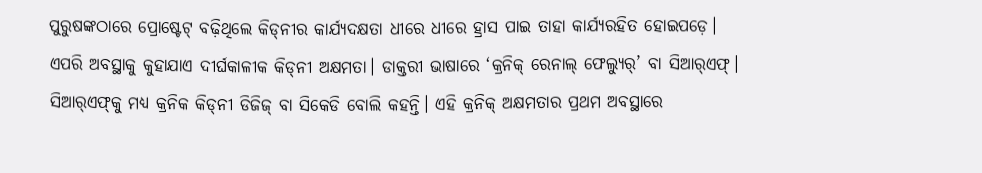ପୁରୁଷଙ୍କଠାରେ ପ୍ରୋଷ୍ଟେଟ୍‌ ବଢ଼ିଥିଲେ କିଡ୍‌ନୀର କାର୍ଯ୍ୟଦକ୍ଷତା ଧୀରେ ଧୀରେ ହ୍ରାସ ପାଇ ତାହା କାର୍ଯ୍ୟରହିତ ହୋଇପଡ଼େ। ଏପରି ଅବସ୍ଥାକୁ କୁହାଯାଏ ଦୀର୍ଘକାଳୀକ କିଡ୍‌ନୀ ଅକ୍ଷମତା। ଡାକ୍ତରୀ ଭାଷାରେ ‘କ୍ରନିକ୍‌ ରେନାଲ୍‌ ଫେଲ୍ୟୁର୍‌’ ବା ସିଆର୍‌ଏଫ୍‌। ସିଆର୍‌ଏଫ୍‌କୁ ମଧ୍ୟ କ୍ରନିକ କିଡ୍‌ନୀ ଡିଜିଜ୍‌ ବା ସିକେଡି ବୋଲି କହନ୍ତି। ଏହି କ୍ରନିକ୍‌ ଅକ୍ଷମତାର ପ୍ରଥମ ଅବସ୍ଥାରେ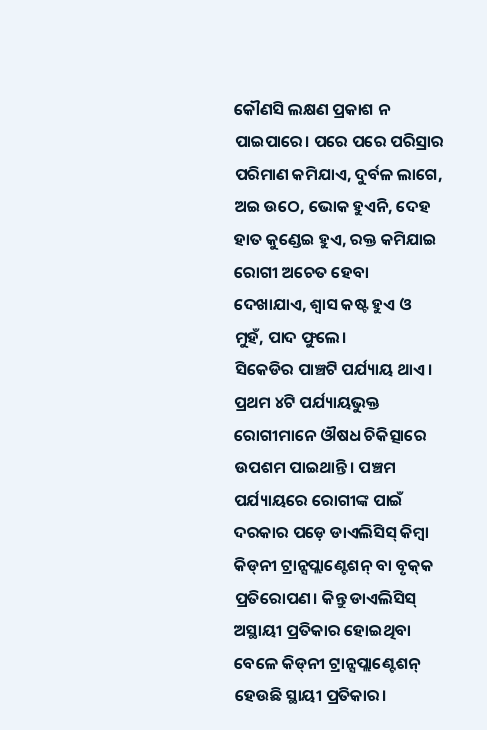କୌଣସି ଲକ୍ଷଣ ପ୍ରକାଶ ନ ପାଇପାରେ। ପରେ ପରେ ପରିସ୍ରାର ପରିମାଣ କମିଯାଏ, ଦୁର୍ବଳ ଲାଗେ, ଅଇ ଉଠେ, ଭୋକ ହୁଏନି, ଦେହ ହାତ କୁଣ୍ଡେଇ ହୁଏ, ରକ୍ତ କମିଯାଇ ରୋଗୀ ଅଚେତ ହେବା ଦେଖାଯାଏ, ଶ୍ୱାସ କଷ୍ଟ ହୁଏ ଓ ମୁହଁ, ପାଦ ଫୁଲେ।
ସିକେଡିର ପାଞ୍ଚଟି ପର୍ଯ୍ୟାୟ ଥାଏ। ପ୍ରଥମ ୪ଟି ପର୍ଯ୍ୟାୟଭୁକ୍ତ ରୋଗୀମାନେ ଔଷଧ ଚିକିତ୍ସାରେ ଉପଶମ ପାଇଥାନ୍ତି। ପଞ୍ଚମ ପର୍ଯ୍ୟାୟରେ ରୋଗୀଙ୍କ ପାଇଁ ଦରକାର ପଡ଼େ ଡାଏଲିସିସ୍‌ କିମ୍ବା କିଡ୍‌ନୀ ଟ୍ରାନ୍ସପ୍ଲାଣ୍ଟେଶନ୍‌ ବା ବୃକ୍‌କ ପ୍ରତିରୋପଣ। କିନ୍ତୁ ଡାଏଲିସିସ୍‌ ଅସ୍ଥାୟୀ ପ୍ରତିକାର ହୋଇଥିବା ବେଳେ କିଡ୍‌ନୀ ଟ୍ରାନ୍ସପ୍ଲାଣ୍ଟେଶନ୍‌ ହେଉଛି ସ୍ଥାୟୀ ପ୍ରତିକାର।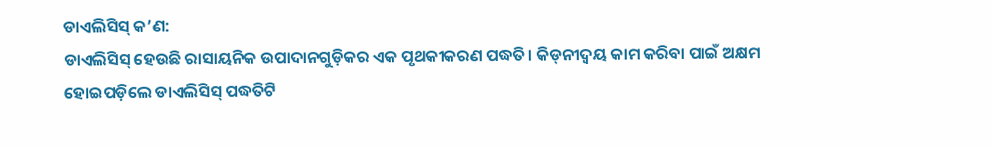ଡାଏଲିସିସ୍‌ କ’ଣ:
ଡାଏଲିସିସ୍‌ ହେଉଛି ରାସାୟନିକ ଉପାଦାନଗୁଡ଼ିକର ଏକ ପୃଥକୀକରଣ ପଦ୍ଧତି। କିଡ୍‌ନୀଦ୍ୱୟ କାମ କରିବା ପାଇଁ ଅକ୍ଷମ ହୋଇପଡ଼ିଲେ ଡାଏଲିସିସ୍‌ ପଦ୍ଧତିଟି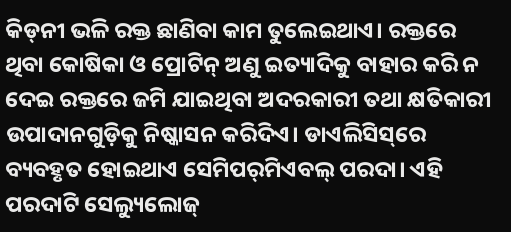କିଡ୍‌ନୀ ଭଳି ରକ୍ତ ଛାଣିବା କାମ ତୁଲେଇଥାଏ। ରକ୍ତରେ ଥିବା କୋଷିକା ଓ ପ୍ରୋଟିନ୍‌ ଅଣୁ ଇତ୍ୟାଦିକୁ ବାହାର କରି ନ ଦେଇ ରକ୍ତରେ ଜମି ଯାଇଥିବା ଅଦରକାରୀ ତଥା କ୍ଷତିକାରୀ ଉପାଦାନଗୁଡ଼ିକୁ ନିଷ୍କାସନ କରିଦିଏ। ଡାଏଲିସିସ୍‌ରେ ବ୍ୟବହୃତ ହୋଇଥାଏ ସେମିପର୍‌ମିଏବଲ୍‌ ପରଦା। ଏହି ପରଦାଟି ସେଲ୍ୟୁଲୋଜ୍‌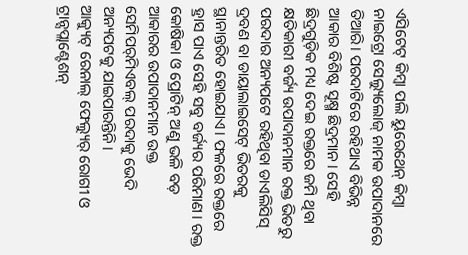ଏସିଟେଟ୍‌ କିମ୍ବା ପଲି ୟୁରେଥେନ୍‌ କିମ୍ବା ନାଇଟ୍ରୋ ସେଲ୍ୟୁଲୋଜ୍‌ ନାମକ ଉପାଦାନରେ ତିଆରି। ପରଦାଟିରେ ରହିଥାଏ ବିଭିନ୍ନ ଆକାର ବିଶିଷ୍ଟ ସୂକ୍ଷ୍ମ ଛିଦ୍ରମାନ। ସେହି ଛିଦ୍ରଗୁଡ଼ିକ ମଧ୍ୟ ଦେଇ ରକ୍ତରେ ଜମି ଥିବା କ୍ଷତିକାରୀ ବର୍ଜ୍ୟ ଉପାଦାନମାନ ରକ୍ତ ଭିତରୁ ପରଦାର ଅନ୍ୟପଟେ ରହିଥିବା ଡାଏଲିସିସ୍‌ ଦ୍ରବଣ ବା ଡାୟାଲାଇସେଟ୍‌ ଭିତରକୁ ସ୍ଥାନାନ୍ତରିତ ହୋଇଯାଏ। ଫଳରେ ରକ୍ତରେ ହ୍ରାସ ପାଏ ସେହି ସବୁ ବର୍ଜ୍ୟର ପରିମାଣ। ରକ୍ତ କୋଷିକା ଓ ପ୍ରୋଟିନ୍‌ ଅଣୁ ଭଳି ବଡ଼ ଆକାରର ଉପାଦାନମାନ ଉକ୍ତ ସେମିପର୍‌ମିଏବଲ୍‌ ପରଦାକୁ ଭେଦି ଅନ୍ୟପଟକୁ ଯାଇପାରନ୍ତିନି।
ଆକ୍ୟୁଟ୍‌ ରେନାଲ୍‌ ଫେଲ୍ୟୁର୍‌ ରୋଗୀ ଓ ଟ୍ରାନ୍ସପ୍ଲାଣ୍ଟେଶନ୍‌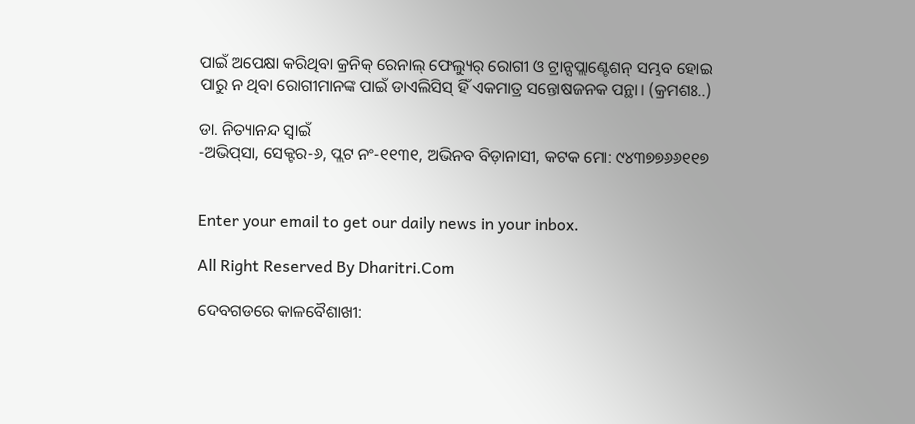ପାଇଁ ଅପେକ୍ଷା କରିଥିବା କ୍ରନିକ୍‌ ରେନାଲ୍‌ ଫେଲ୍ୟୁର୍‌ ରୋଗୀ ଓ ଟ୍ରାନ୍ସପ୍ଲାଣ୍ଟେଶନ୍‌ ସମ୍ଭବ ହୋଇ ପାରୁ ନ ଥିବା ରୋଗୀମାନଙ୍କ ପାଇଁ ଡାଏଲିସିସ୍‌ ହିଁ ଏକମାତ୍ର ସନ୍ତୋଷଜନକ ପନ୍ଥା। (କ୍ରମଶଃ..)

ଡା. ନିତ୍ୟାନନ୍ଦ ସ୍ବାଇଁ
-ଅଭିପ୍‌ସା, ସେକ୍ଟର-୬, ପ୍ଲଟ ନଂ-୧୧୩୧, ଅଭିନବ ବିଡ଼ାନାସୀ, କଟକ ମୋ: ୯୪୩୭୭୬୬୧୧୭


Enter your email to get our daily news in your inbox.

All Right Reserved By Dharitri.Com

ଦେବଗଡରେ କାଳବୈଶାଖୀ: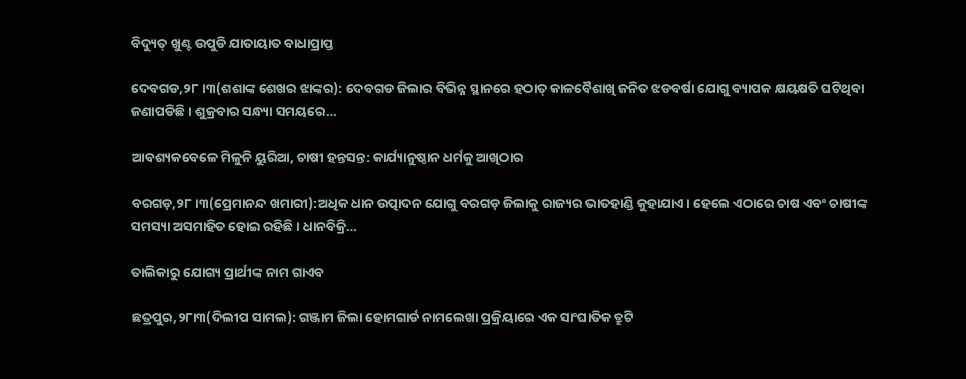ବିଦ୍ୟୁତ୍‌ ଖୁଣ୍ଟ ଉପୁଡି ଯାତାୟାତ ବାଧାପ୍ରାପ୍ତ

ଦେବଗଡ,୨୮।୩(ଶଶାଙ୍କ ଶେଖର ଝାଙ୍କର): ଦେବଗଡ ଜିଲାର ବିଭିନ୍ନ ସ୍ଥାନରେ ହଠାତ୍‌ କାଳବୈଶାଖି ଜନିତ ଝଡବର୍ଷା ଯୋଗୁ ବ୍ୟାପକ କ୍ଷୟକ୍ଷତି ଘଟିଥିବା ଜଣାପଡିଛି । ଶୁକ୍ରବାର ସନ୍ଧ୍ୟା ସମୟରେ…

ଆବଶ୍ୟକବେଳେ ମିଳୁନି ୟୁରିଆ, ଚାଷୀ ହନ୍ତସନ୍ତ: କାର୍ଯ୍ୟାନୁଷ୍ଠାନ ଧର୍ମକୁ ଆଖିଠାର

ବରଗଡ଼,୨୮।୩(ପ୍ରେମାନନ୍ଦ ଖମାରୀ):ଅଧିକ ଧାନ ଉତ୍ପାଦନ ଯୋଗୁ ବରଗଡ଼ ଜିଲାକୁ ରାଜ୍ୟର ଭାତହାଣ୍ଡି କୁହାଯାଏ। ହେଲେ ଏଠାରେ ଚାଷ ଏବଂ ଚାଷୀଙ୍କ ସମସ୍ୟା ଅସମାହିତ ହୋଇ ରହିଛି। ଧାନବିକ୍ରି…

ତାଲିକାରୁ ଯୋଗ୍ୟ ପ୍ରାର୍ଥୀଙ୍କ ନାମ ଗାଏବ

ଛତ୍ରପୁର,୨୮ା୩(ଦିଲୀପ ସାମଲ): ଗଞ୍ଜାମ ଜିଲା ହୋମଗାର୍ଡ ନାମଲେଖା ପ୍ରକ୍ରିୟାରେ ଏକ ସାଂଘାତିକ ତ୍ରୁଟି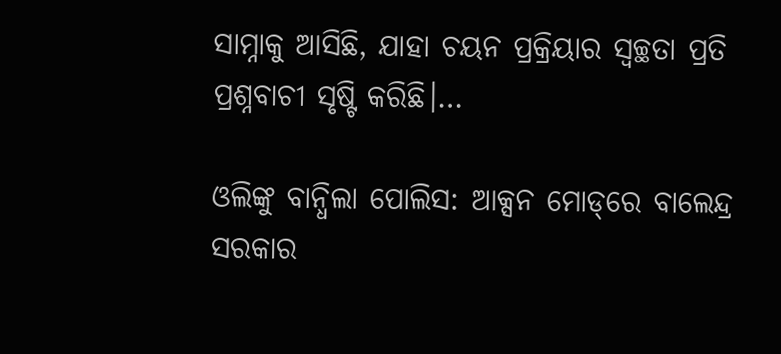ସାମ୍ନାକୁ ଆସିଛି, ଯାହା ଚୟନ ପ୍ରକ୍ରିୟାର ସ୍ବଚ୍ଛତା ପ୍ରତି ପ୍ରଶ୍ନବାଚୀ ସୃଷ୍ଟି କରିଛି।…

ଓଲିଙ୍କୁ ବାନ୍ଧିଲା ପୋଲିସ: ଆକ୍ସନ ମୋଡ୍‌ରେ ବାଲେନ୍ଦ୍ର ସରକାର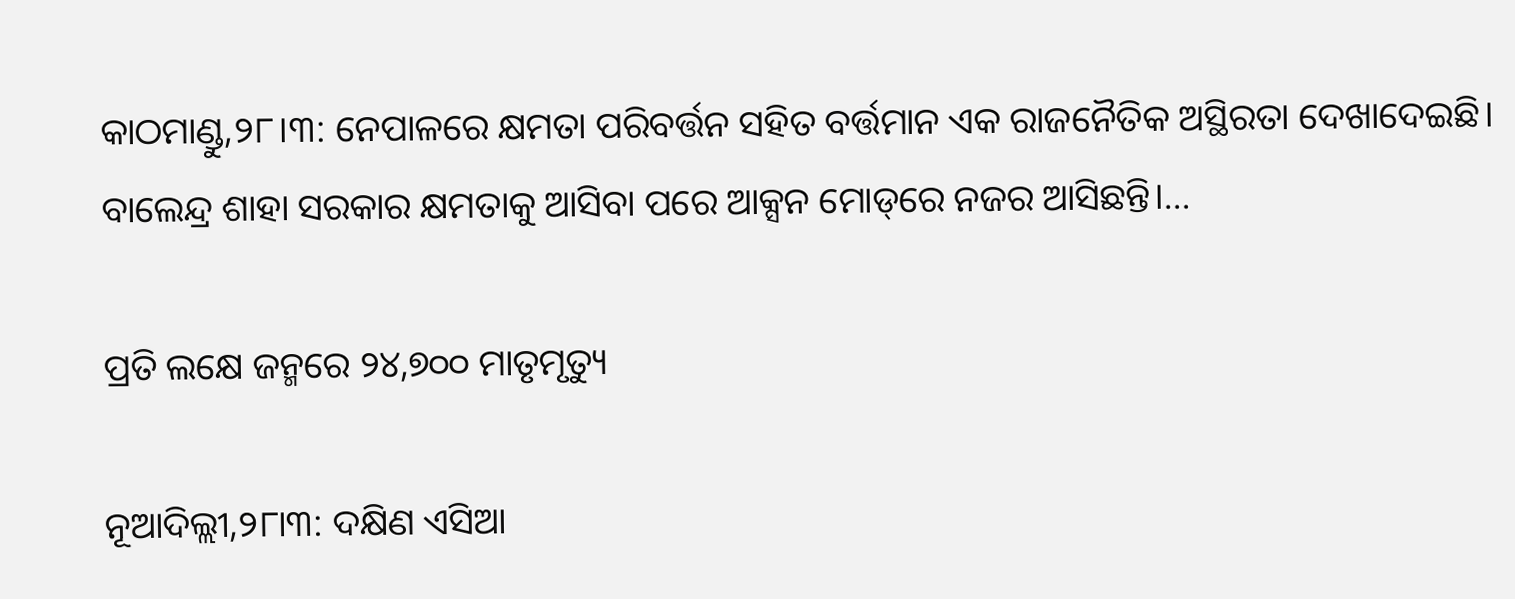କାଠମାଣ୍ଡୁ,୨୮।୩: ନେପାଳରେ କ୍ଷମତା ପରିବର୍ତ୍ତନ ସହିତ ବର୍ତ୍ତମାନ ଏକ ରାଜନୈତିକ ଅସ୍ଥିରତା ଦେଖାଦେଇଛି। ବାଲେନ୍ଦ୍ର ଶାହା ସରକାର କ୍ଷମତାକୁ ଆସିବା ପରେ ଆକ୍ସନ ମୋଡ୍‌ରେ ନଜର ଆସିଛନ୍ତି।…

ପ୍ରତି ଲକ୍ଷେ ଜନ୍ମରେ ୨୪,୭୦୦ ମାତୃମୃତ୍ୟୁ

ନୂଆଦିଲ୍ଲୀ,୨୮ା୩: ଦକ୍ଷିଣ ଏସିଆ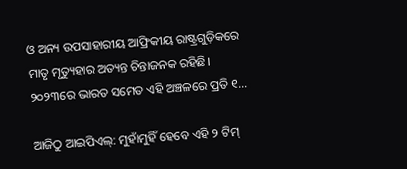ଓ ଅନ୍ୟ ଉପସାହାରୀୟ ଆଫ୍ରିକୀୟ ରାଷ୍ଟ୍ରଗୁଡ଼ିକରେ ମାତୃ ମୃତ୍ୟୁହାର ଅତ୍ୟନ୍ତ ଚିନ୍ତାଜନକ ରହିଛି। ୨୦୨୩ରେ ଭାରତ ସମେତ ଏହି ଅଞ୍ଚଳରେ ପ୍ରତି ୧…

ଆଜିଠୁ ଆଇପିଏଲ୍‌: ମୁହାଁମୁହିଁ ହେବେ ଏହି ୨ ଟିମ୍‌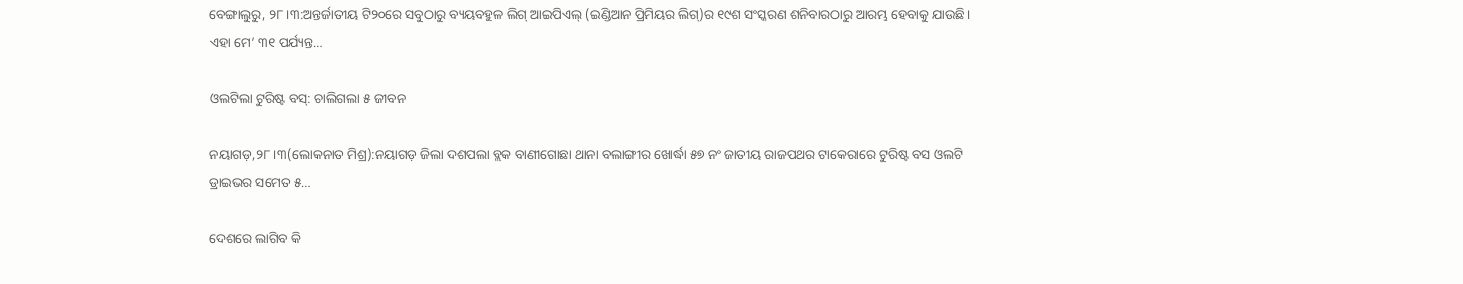ବେଙ୍ଗାଲୁରୁ, ୨୮।୩:ଅନ୍ତର୍ଜାତୀୟ ଟି୨୦ରେ ସବୁଠାରୁ ବ୍ୟୟବହୁଳ ଲିଗ୍‌ ଆଇପିଏଲ୍‌ (ଇଣ୍ଡିଆନ ପ୍ରିମିୟର ଲିଗ୍‌)ର ୧୯ଶ ସଂସ୍କରଣ ଶନିବାରଠାରୁ ଆରମ୍ଭ ହେବାକୁ ଯାଉଛି। ଏହା ମେ’ ୩୧ ପର୍ଯ୍ୟନ୍ତ…

ଓଲଟିଲା ଟୁରିଷ୍ଟ ବସ୍‌: ଚାଲିଗଲା ୫ ଜୀବନ

ନୟାଗଡ଼,୨୮।୩(ଲୋକନାତ ମିଶ୍ର):ନୟାଗଡ଼ ଜିଲା ଦଶପଲା ବ୍ଲକ ବାଣୀଗୋଛା ଥାନା ବଲାଙ୍ଗୀର ଖୋର୍ଦ୍ଧା ୫୭ ନଂ ଜାତୀୟ ରାଜପଥର ଟାକେରାରେ ଟୁରିଷ୍ଟ ବସ ଓଲଟି ଡ୍ରାଇଭର ସମେତ ୫…

ଦେଶରେ ଲାଗିବ କି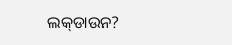ଲକ୍‌ଡାଉନ?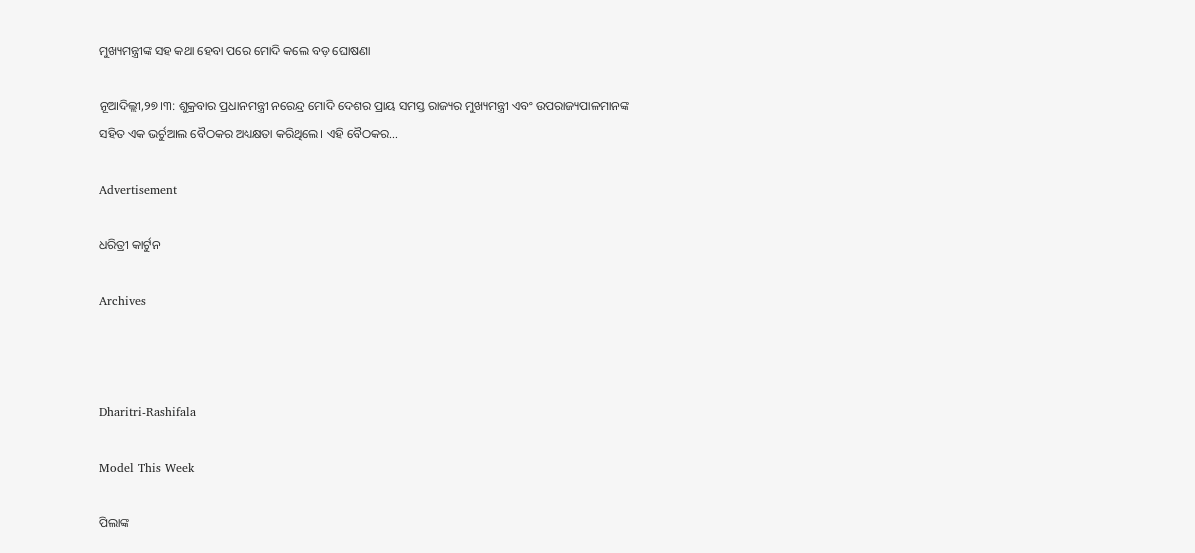ମୁଖ୍ୟମନ୍ତ୍ରୀଙ୍କ ସହ କଥା ହେବା ପରେ ମୋଦି କଲେ ବଡ଼ ଘୋଷଣା

ନୂଆଦିଲ୍ଲୀ,୨୭।୩: ଶୁକ୍ରବାର ପ୍ରଧାନମନ୍ତ୍ରୀ ନରେନ୍ଦ୍ର ମୋଦି ଦେଶର ପ୍ରାୟ ସମସ୍ତ ରାଜ୍ୟର ମୁଖ୍ୟମନ୍ତ୍ରୀ ଏବଂ ଉପରାଜ୍ୟପାଳମାନଙ୍କ ସହିତ ଏକ ଭର୍ଚୁଆଲ ବୈଠକର ଅଧ୍ୟକ୍ଷତା କରିଥିଲେ। ଏହି ବୈଠକର…

Advertisement

ଧରିତ୍ରୀ କାର୍ଟୁନ

Archives



Dharitri-Rashifala

Model This Week

ପିଲାଙ୍କ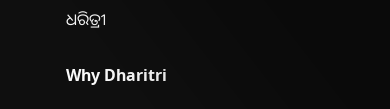ଧରିତ୍ରୀ

Why Dharitri